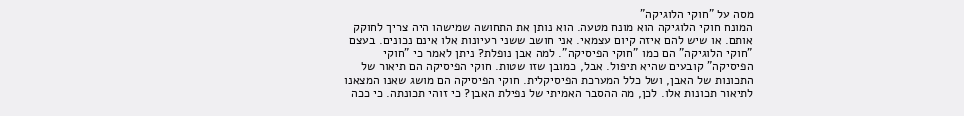מסה על "חוקי הלוגיקה"
המונח חוקי הלוגיקה הוא מונח מטעה. הוא נותן את התחושה שמישהו היה צריך לחוקק אותם. או שיש להם איזה קיום עצמאי. אני חושב ששני רעיונות אלו אינם נכונים. בעצם "חוקי הלוגיקה" הם כמו "חוקי הפיסיקה". למה אבן נופלת? ניתן לאמר כי "חוקי הפיסיקה" קובעים שהיא תיפול. אבל, כמובן שזו שטות. חוקי הפיסיקה הם תיאור של התכונות של האבן, ושל כלל המערכת הפיסיקלית. חוקי הפיסיקה הם מושג שאנו המצאנו לתיאור תכונות אלו. לכן, מה ההסבר האמיתי של נפילת האבן? כי זוהי תכונתה. כי ככה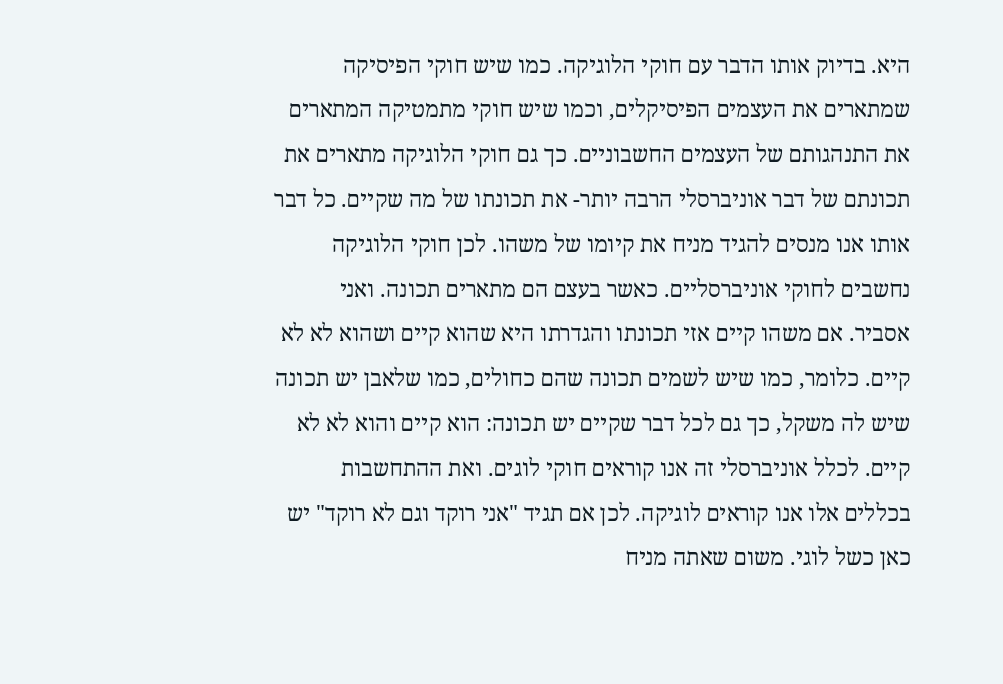היא. בדיוק אותו הדבר עם חוקי הלוגיקה. כמו שיש חוקי הפיסיקה שמתארים את העצמים הפיסיקלים, וכמו שיש חוקי מתמטיקה המתארים את התנהגותם של העצמים החשבוניים. כך גם חוקי הלוגיקה מתארים את תכונתם של דבר אוניברסלי הרבה יותר- את תכונתו של מה שקיים. כל דבר אותו אנו מנסים להגיד מניח את קיומו של משהו. לכן חוקי הלוגיקה נחשבים לחוקי אוניברסליים. כאשר בעצם הם מתארים תכונה. ואני אסביר. אם משהו קיים אזי תכונתו והגדרתו היא שהוא קיים ושהוא לא לא קיים. כלומר, כמו שיש לשמים תכונה שהם כחולים, כמו שלאבן יש תכונה שיש לה משקל, כך גם לכל דבר שקיים יש תכונה: הוא קיים והוא לא לא קיים. לכלל אוניברסלי זה אנו קוראים חוקי לוגים. ואת ההתחשבות בכללים אלו אנו קוראים לוגיקה. לכן אם תגיד "אני רוקד וגם לא רוקד" יש כאן כשל לוגי. משום שאתה מניח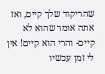שהריקוד שלך קיים, ואז אתה אומר שהוא לא קיים- והרי הוא קיים! אין לי זמן עכשיו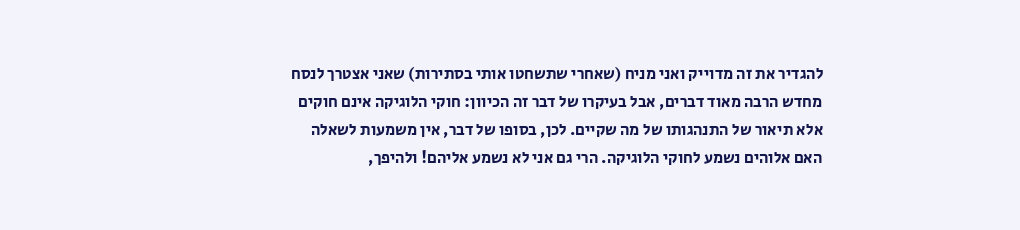להגדיר את זה מדוייק ואני מניח (שאחרי שתשחטו אותי בסתירות) שאני אצטרך לנסח מחדש הרבה מאוד דברים, אבל בעיקרו של דבר זה הכיוון: חוקי הלוגיקה אינם חוקים אלא תיאור של התנהגותו של מה שקיים. לכן, בסופו של דבר, אין משמעות לשאלה האם אלוהים נשמע לחוקי הלוגיקה. הרי גם אני לא נשמע אליהם! ולהיפך,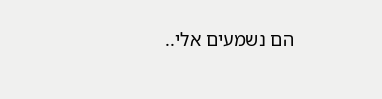הם נשמעים אלי..